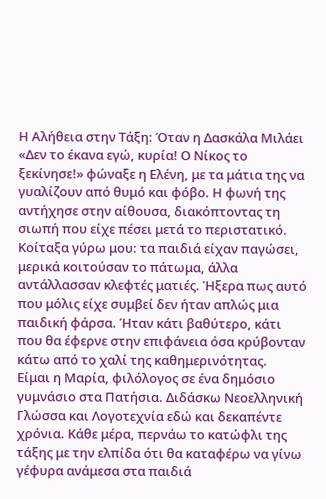Η Αλήθεια στην Τάξη: Όταν η Δασκάλα Μιλάει
«Δεν το έκανα εγώ, κυρία! Ο Νίκος το ξεκίνησε!» φώναξε η Ελένη, με τα μάτια της να γυαλίζουν από θυμό και φόβο. Η φωνή της αντήχησε στην αίθουσα, διακόπτοντας τη σιωπή που είχε πέσει μετά το περιστατικό. Κοίταξα γύρω μου: τα παιδιά είχαν παγώσει, μερικά κοιτούσαν το πάτωμα, άλλα αντάλλασσαν κλεφτές ματιές. Ήξερα πως αυτό που μόλις είχε συμβεί δεν ήταν απλώς μια παιδική φάρσα. Ήταν κάτι βαθύτερο, κάτι που θα έφερνε στην επιφάνεια όσα κρύβονταν κάτω από το χαλί της καθημερινότητας.
Είμαι η Μαρία, φιλόλογος σε ένα δημόσιο γυμνάσιο στα Πατήσια. Διδάσκω Νεοελληνική Γλώσσα και Λογοτεχνία εδώ και δεκαπέντε χρόνια. Κάθε μέρα, περνάω το κατώφλι της τάξης με την ελπίδα ότι θα καταφέρω να γίνω γέφυρα ανάμεσα στα παιδιά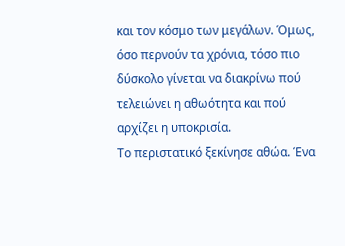και τον κόσμο των μεγάλων. Όμως, όσο περνούν τα χρόνια, τόσο πιο δύσκολο γίνεται να διακρίνω πού τελειώνει η αθωότητα και πού αρχίζει η υποκρισία.
Το περιστατικό ξεκίνησε αθώα. Ένα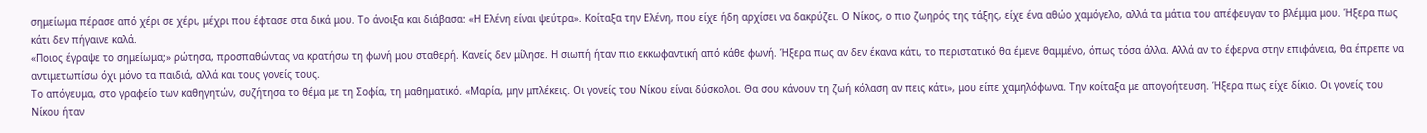σημείωμα πέρασε από χέρι σε χέρι, μέχρι που έφτασε στα δικά μου. Το άνοιξα και διάβασα: «Η Ελένη είναι ψεύτρα». Κοίταξα την Ελένη, που είχε ήδη αρχίσει να δακρύζει. Ο Νίκος, ο πιο ζωηρός της τάξης, είχε ένα αθώο χαμόγελο, αλλά τα μάτια του απέφευγαν το βλέμμα μου. Ήξερα πως κάτι δεν πήγαινε καλά.
«Ποιος έγραψε το σημείωμα;» ρώτησα, προσπαθώντας να κρατήσω τη φωνή μου σταθερή. Κανείς δεν μίλησε. Η σιωπή ήταν πιο εκκωφαντική από κάθε φωνή. Ήξερα πως αν δεν έκανα κάτι, το περιστατικό θα έμενε θαμμένο, όπως τόσα άλλα. Αλλά αν το έφερνα στην επιφάνεια, θα έπρεπε να αντιμετωπίσω όχι μόνο τα παιδιά, αλλά και τους γονείς τους.
Το απόγευμα, στο γραφείο των καθηγητών, συζήτησα το θέμα με τη Σοφία, τη μαθηματικό. «Μαρία, μην μπλέκεις. Οι γονείς του Νίκου είναι δύσκολοι. Θα σου κάνουν τη ζωή κόλαση αν πεις κάτι», μου είπε χαμηλόφωνα. Την κοίταξα με απογοήτευση. Ήξερα πως είχε δίκιο. Οι γονείς του Νίκου ήταν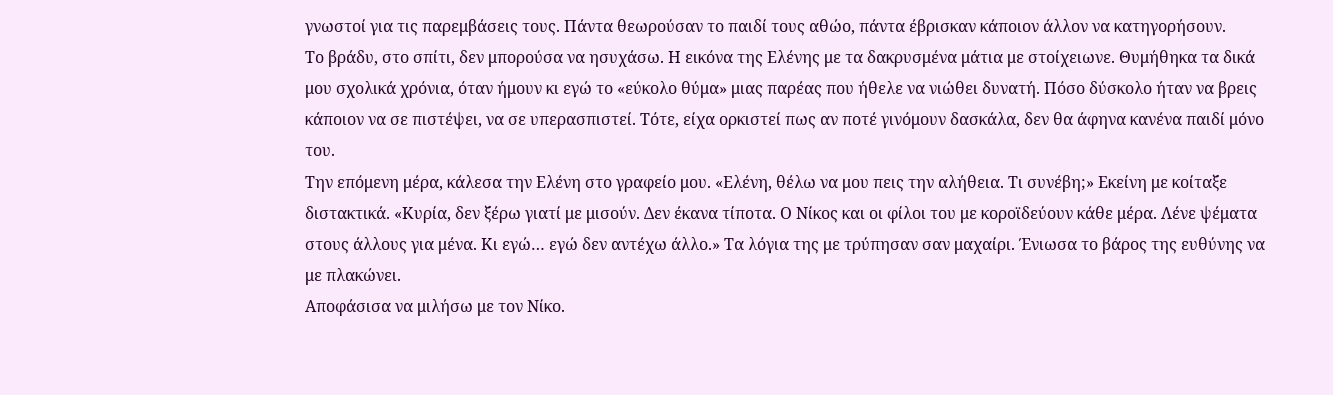γνωστοί για τις παρεμβάσεις τους. Πάντα θεωρούσαν το παιδί τους αθώο, πάντα έβρισκαν κάποιον άλλον να κατηγορήσουν.
Το βράδυ, στο σπίτι, δεν μπορούσα να ησυχάσω. Η εικόνα της Ελένης με τα δακρυσμένα μάτια με στοίχειωνε. Θυμήθηκα τα δικά μου σχολικά χρόνια, όταν ήμουν κι εγώ το «εύκολο θύμα» μιας παρέας που ήθελε να νιώθει δυνατή. Πόσο δύσκολο ήταν να βρεις κάποιον να σε πιστέψει, να σε υπερασπιστεί. Τότε, είχα ορκιστεί πως αν ποτέ γινόμουν δασκάλα, δεν θα άφηνα κανένα παιδί μόνο του.
Την επόμενη μέρα, κάλεσα την Ελένη στο γραφείο μου. «Ελένη, θέλω να μου πεις την αλήθεια. Τι συνέβη;» Εκείνη με κοίταξε διστακτικά. «Κυρία, δεν ξέρω γιατί με μισούν. Δεν έκανα τίποτα. Ο Νίκος και οι φίλοι του με κοροϊδεύουν κάθε μέρα. Λένε ψέματα στους άλλους για μένα. Κι εγώ… εγώ δεν αντέχω άλλο.» Τα λόγια της με τρύπησαν σαν μαχαίρι. Ένιωσα το βάρος της ευθύνης να με πλακώνει.
Αποφάσισα να μιλήσω με τον Νίκο.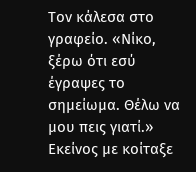Τον κάλεσα στο γραφείο. «Νίκο, ξέρω ότι εσύ έγραψες το σημείωμα. Θέλω να μου πεις γιατί.» Εκείνος με κοίταξε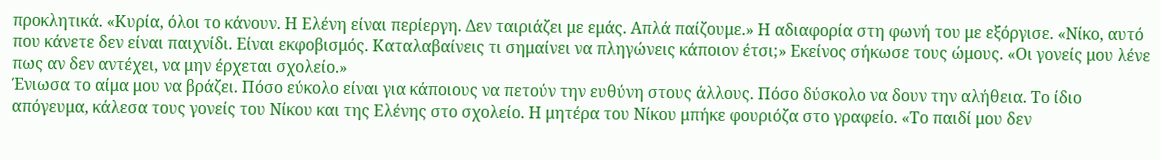προκλητικά. «Κυρία, όλοι το κάνουν. Η Ελένη είναι περίεργη. Δεν ταιριάζει με εμάς. Απλά παίζουμε.» Η αδιαφορία στη φωνή του με εξόργισε. «Νίκο, αυτό που κάνετε δεν είναι παιχνίδι. Είναι εκφοβισμός. Καταλαβαίνεις τι σημαίνει να πληγώνεις κάποιον έτσι;» Εκείνος σήκωσε τους ώμους. «Οι γονείς μου λένε πως αν δεν αντέχει, να μην έρχεται σχολείο.»
Ένιωσα το αίμα μου να βράζει. Πόσο εύκολο είναι για κάποιους να πετούν την ευθύνη στους άλλους. Πόσο δύσκολο να δουν την αλήθεια. Το ίδιο απόγευμα, κάλεσα τους γονείς του Νίκου και της Ελένης στο σχολείο. Η μητέρα του Νίκου μπήκε φουριόζα στο γραφείο. «Το παιδί μου δεν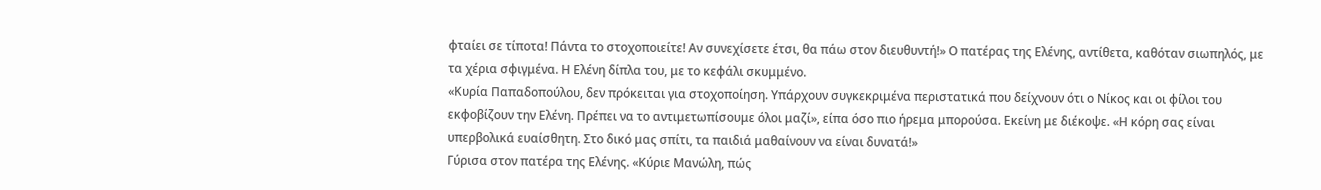φταίει σε τίποτα! Πάντα το στοχοποιείτε! Αν συνεχίσετε έτσι, θα πάω στον διευθυντή!» Ο πατέρας της Ελένης, αντίθετα, καθόταν σιωπηλός, με τα χέρια σφιγμένα. Η Ελένη δίπλα του, με το κεφάλι σκυμμένο.
«Κυρία Παπαδοπούλου, δεν πρόκειται για στοχοποίηση. Υπάρχουν συγκεκριμένα περιστατικά που δείχνουν ότι ο Νίκος και οι φίλοι του εκφοβίζουν την Ελένη. Πρέπει να το αντιμετωπίσουμε όλοι μαζί», είπα όσο πιο ήρεμα μπορούσα. Εκείνη με διέκοψε. «Η κόρη σας είναι υπερβολικά ευαίσθητη. Στο δικό μας σπίτι, τα παιδιά μαθαίνουν να είναι δυνατά!»
Γύρισα στον πατέρα της Ελένης. «Κύριε Μανώλη, πώς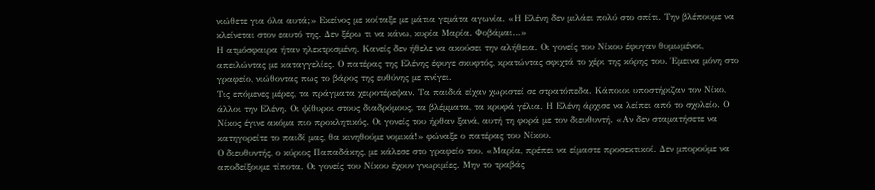νιώθετε για όλα αυτά;» Εκείνος με κοίταξε με μάτια γεμάτα αγωνία. «Η Ελένη δεν μιλάει πολύ στο σπίτι. Την βλέπουμε να κλείνεται στον εαυτό της. Δεν ξέρω τι να κάνω, κυρία Μαρία. Φοβάμαι…»
Η ατμόσφαιρα ήταν ηλεκτρισμένη. Κανείς δεν ήθελε να ακούσει την αλήθεια. Οι γονείς του Νίκου έφυγαν θυμωμένοι, απειλώντας με καταγγελίες. Ο πατέρας της Ελένης έφυγε σκυφτός, κρατώντας σφιχτά το χέρι της κόρης του. Έμεινα μόνη στο γραφείο, νιώθοντας πως το βάρος της ευθύνης με πνίγει.
Τις επόμενες μέρες, τα πράγματα χειροτέρεψαν. Τα παιδιά είχαν χωριστεί σε στρατόπεδα. Κάποιοι υποστήριζαν τον Νίκο, άλλοι την Ελένη. Οι ψίθυροι στους διαδρόμους, τα βλέμματα, τα κρυφά γέλια. Η Ελένη άρχισε να λείπει από το σχολείο. Ο Νίκος έγινε ακόμα πιο προκλητικός. Οι γονείς του ήρθαν ξανά, αυτή τη φορά με τον διευθυντή. «Αν δεν σταματήσετε να κατηγορείτε το παιδί μας, θα κινηθούμε νομικά!» φώναξε ο πατέρας του Νίκου.
Ο διευθυντής, ο κύριος Παπαδάκης, με κάλεσε στο γραφείο του. «Μαρία, πρέπει να είμαστε προσεκτικοί. Δεν μπορούμε να αποδείξουμε τίποτα. Οι γονείς του Νίκου έχουν γνωριμίες. Μην το τραβάς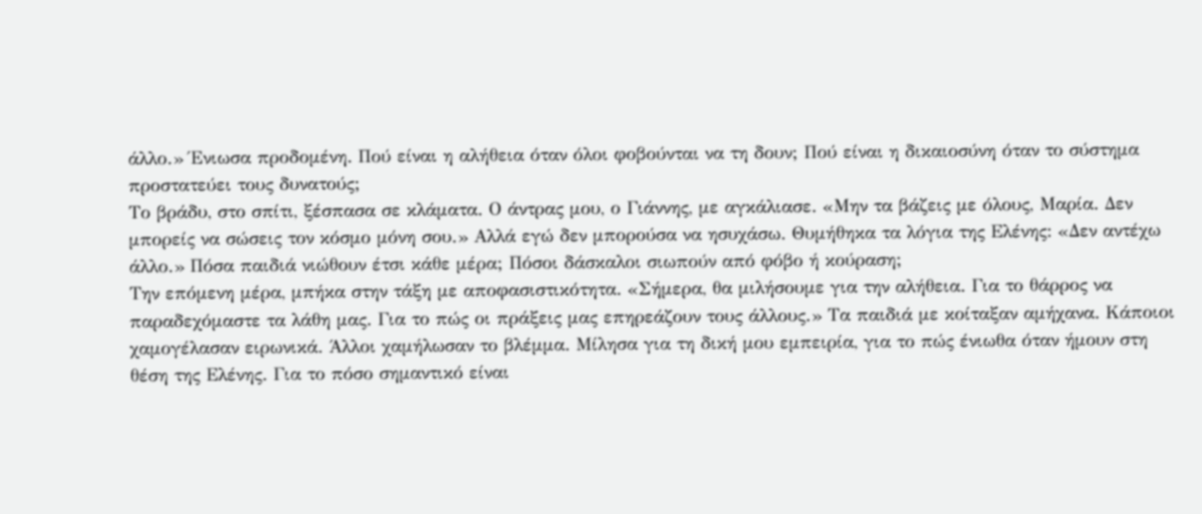άλλο.» Ένιωσα προδομένη. Πού είναι η αλήθεια όταν όλοι φοβούνται να τη δουν; Πού είναι η δικαιοσύνη όταν το σύστημα προστατεύει τους δυνατούς;
Το βράδυ, στο σπίτι, ξέσπασα σε κλάματα. Ο άντρας μου, ο Γιάννης, με αγκάλιασε. «Μην τα βάζεις με όλους, Μαρία. Δεν μπορείς να σώσεις τον κόσμο μόνη σου.» Αλλά εγώ δεν μπορούσα να ησυχάσω. Θυμήθηκα τα λόγια της Ελένης: «Δεν αντέχω άλλο.» Πόσα παιδιά νιώθουν έτσι κάθε μέρα; Πόσοι δάσκαλοι σιωπούν από φόβο ή κούραση;
Την επόμενη μέρα, μπήκα στην τάξη με αποφασιστικότητα. «Σήμερα, θα μιλήσουμε για την αλήθεια. Για το θάρρος να παραδεχόμαστε τα λάθη μας. Για το πώς οι πράξεις μας επηρεάζουν τους άλλους.» Τα παιδιά με κοίταξαν αμήχανα. Κάποιοι χαμογέλασαν ειρωνικά. Άλλοι χαμήλωσαν το βλέμμα. Μίλησα για τη δική μου εμπειρία, για το πώς ένιωθα όταν ήμουν στη θέση της Ελένης. Για το πόσο σημαντικό είναι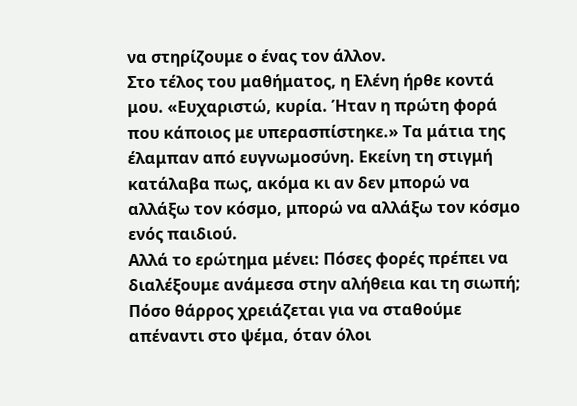να στηρίζουμε ο ένας τον άλλον.
Στο τέλος του μαθήματος, η Ελένη ήρθε κοντά μου. «Ευχαριστώ, κυρία. Ήταν η πρώτη φορά που κάποιος με υπερασπίστηκε.» Τα μάτια της έλαμπαν από ευγνωμοσύνη. Εκείνη τη στιγμή κατάλαβα πως, ακόμα κι αν δεν μπορώ να αλλάξω τον κόσμο, μπορώ να αλλάξω τον κόσμο ενός παιδιού.
Αλλά το ερώτημα μένει: Πόσες φορές πρέπει να διαλέξουμε ανάμεσα στην αλήθεια και τη σιωπή; Πόσο θάρρος χρειάζεται για να σταθούμε απέναντι στο ψέμα, όταν όλοι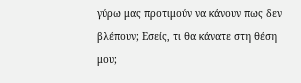γύρω μας προτιμούν να κάνουν πως δεν βλέπουν; Εσείς, τι θα κάνατε στη θέση μου;